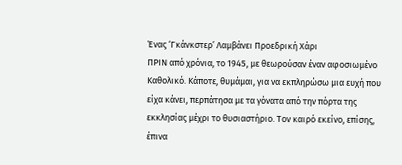Ένας ‘Γκάνκστερ’ Λαμβάνει Προεδρική Χάρι
ΠΡΙΝ από χρόνια, το 1945, με θεωρούσαν έναν αφοσιωμένο Καθολικό. Κάποτε, θυμάμαι, για να εκπληρώσω μια ευχή που είχα κάνει, περπάτησα με τα γόνατα από την πόρτα της εκκλησίας μέχρι το θυσιαστήριο. Τον καιρό εκείνο, επίσης, έπινα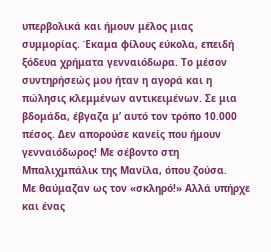υπερβολικά και ήμουν μέλος μιας συμμορίας. Έκαμα φίλους εύκολα, επειδή ξόδευα χρήματα γενναιόδωρα. Το μέσον συντηρήσεώς μου ήταν η αγορά και η πώλησις κλεμμένων αντικειμένων. Σε μια βδομάδα, έβγαζα μ’ αυτό τον τρόπο 10.000 πέσος. Δεν απορούσε κανείς που ήμουν γενναιόδωρος! Με σέβοντο στη Μπαλιχμπάλικ της Μανίλα, όπου ζούσα.
Με θαύμαζαν ως τον «σκληρό!» Αλλά υπήρχε και ένας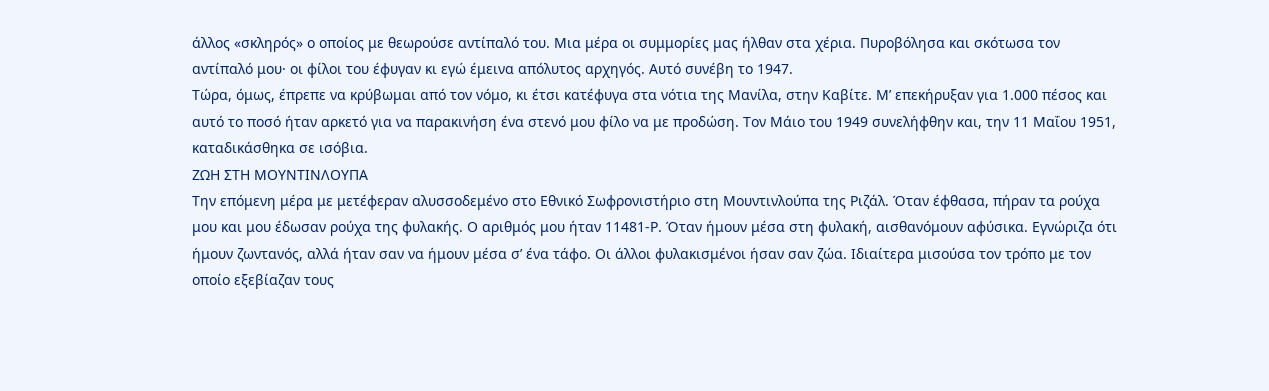άλλος «σκληρός» ο οποίος με θεωρούσε αντίπαλό του. Μια μέρα οι συμμορίες μας ήλθαν στα χέρια. Πυροβόλησα και σκότωσα τον αντίπαλό μου· οι φίλοι του έφυγαν κι εγώ έμεινα απόλυτος αρχηγός. Αυτό συνέβη το 1947.
Τώρα, όμως, έπρεπε να κρύβωμαι από τον νόμο, κι έτσι κατέφυγα στα νότια της Μανίλα, στην Καβίτε. Μ’ επεκήρυξαν για 1.000 πέσος και αυτό το ποσό ήταν αρκετό για να παρακινήση ένα στενό μου φίλο να με προδώση. Τον Μάιο του 1949 συνελήφθην και, την 11 Μαΐου 1951, καταδικάσθηκα σε ισόβια.
ΖΩΗ ΣΤΗ ΜΟΥΝΤΙΝΛΟΥΠΑ
Την επόμενη μέρα με μετέφεραν αλυσσοδεμένο στο Εθνικό Σωφρονιστήριο στη Μουντινλούπα της Ριζάλ. Όταν έφθασα, πήραν τα ρούχα μου και μου έδωσαν ρούχα της φυλακής. Ο αριθμός μου ήταν 11481-Ρ. Όταν ήμουν μέσα στη φυλακή, αισθανόμουν αφύσικα. Εγνώριζα ότι ήμουν ζωντανός, αλλά ήταν σαν να ήμουν μέσα σ’ ένα τάφο. Οι άλλοι φυλακισμένοι ήσαν σαν ζώα. Ιδιαίτερα μισούσα τον τρόπο με τον οποίο εξεβίαζαν τους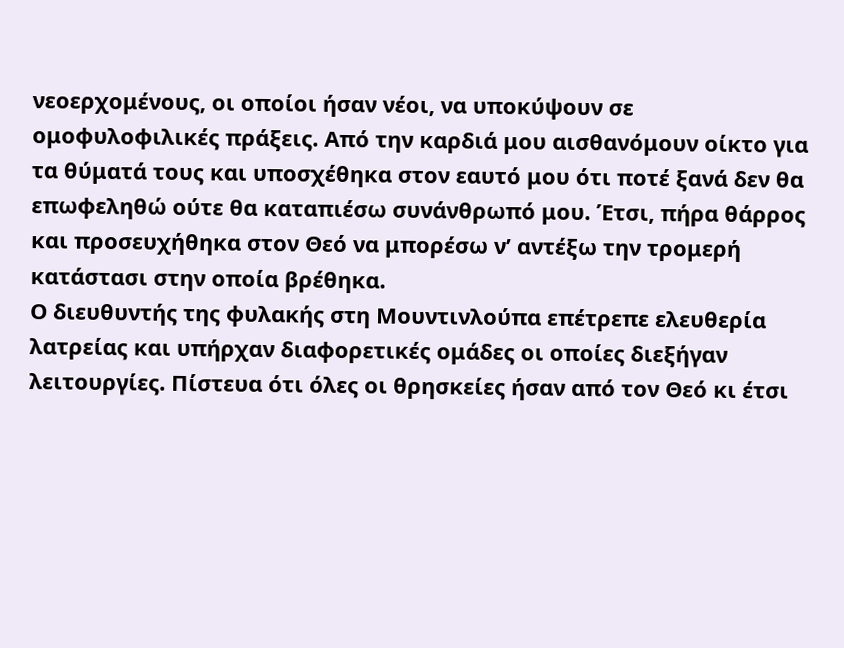νεοερχομένους, οι οποίοι ήσαν νέοι, να υποκύψουν σε ομοφυλοφιλικές πράξεις. Από την καρδιά μου αισθανόμουν οίκτο για τα θύματά τους και υποσχέθηκα στον εαυτό μου ότι ποτέ ξανά δεν θα επωφεληθώ ούτε θα καταπιέσω συνάνθρωπό μου. Έτσι, πήρα θάρρος και προσευχήθηκα στον Θεό να μπορέσω ν’ αντέξω την τρομερή κατάστασι στην οποία βρέθηκα.
Ο διευθυντής της φυλακής στη Μουντινλούπα επέτρεπε ελευθερία λατρείας και υπήρχαν διαφορετικές ομάδες οι οποίες διεξήγαν λειτουργίες. Πίστευα ότι όλες οι θρησκείες ήσαν από τον Θεό κι έτσι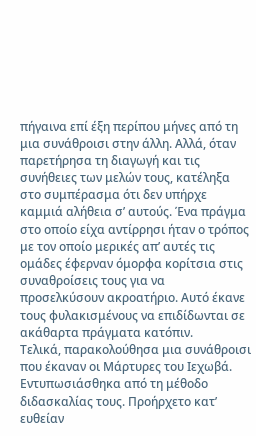πήγαινα επί έξη περίπου μήνες από τη μια συνάθροισι στην άλλη. Αλλά, όταν παρετήρησα τη διαγωγή και τις συνήθειες των μελών τους, κατέληξα στο συμπέρασμα ότι δεν υπήρχε καμμιά αλήθεια σ’ αυτούς. Ένα πράγμα στο οποίο είχα αντίρρησι ήταν ο τρόπος με τον οποίο μερικές απ’ αυτές τις ομάδες έφερναν όμορφα κορίτσια στις συναθροίσεις τους για να προσελκύσουν ακροατήριο. Αυτό έκανε τους φυλακισμένους να επιδίδωνται σε ακάθαρτα πράγματα κατόπιν.
Τελικά, παρακολούθησα μια συνάθροισι που έκαναν οι Μάρτυρες του Ιεχωβά. Εντυπωσιάσθηκα από τη μέθοδο διδασκαλίας τους. Προήρχετο κατ’ ευθείαν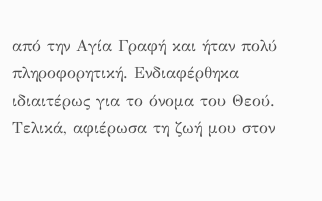από την Αγία Γραφή και ήταν πολύ πληροφορητική. Ενδιαφέρθηκα ιδιαιτέρως για το όνομα του Θεού. Τελικά, αφιέρωσα τη ζωή μου στον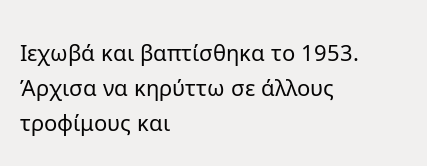Ιεχωβά και βαπτίσθηκα το 1953. Άρχισα να κηρύττω σε άλλους τροφίμους και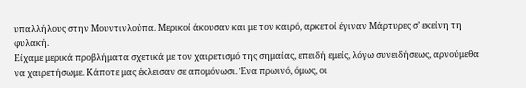υπαλλήλους στην Μουντινλούπα. Μερικοί άκουσαν και με τον καιρό, αρκετοί έγιναν Μάρτυρες σ’ εκείνη τη φυλακή.
Είχαμε μερικά προβλήματα σχετικά με τον χαιρετισμό της σημαίας, επειδή εμείς, λόγω συνειδήσεως, αρνούμεθα να χαιρετήσωμε. Κάποτε μας έκλεισαν σε απομόνωσι. Ένα πρωινό, όμως, οι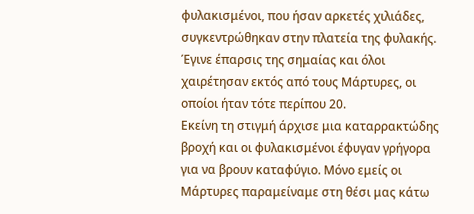φυλακισμένοι, που ήσαν αρκετές χιλιάδες, συγκεντρώθηκαν στην πλατεία της φυλακής. Έγινε έπαρσις της σημαίας και όλοι χαιρέτησαν εκτός από τους Μάρτυρες, οι οποίοι ήταν τότε περίπου 20.
Εκείνη τη στιγμή άρχισε μια καταρρακτώδης βροχή και οι φυλακισμένοι έφυγαν γρήγορα για να βρουν καταφύγιο. Μόνο εμείς οι Μάρτυρες παραμείναμε στη θέσι μας κάτω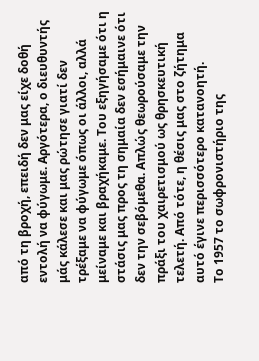από τη βροχή, επειδή δεν μας είχε δοθή εντολή να φύγωμε. Αργότερα, ο διευθυντής μάς κάλεσε και μας ρώτησε γιατί δεν τρέξαμε να φύγωμε όπως οι άλλοι, αλλά μείναμε και βραχήκαμε. Του εξηγήσαμε ότι η στάσις μας προς τη σημαία δεν εσήμαινε ότι δεν την σεβόμεθα. Απλώς θεωρούσαμε την πράξι του χαιρετισμού ως θρησκευτική τελετή. Από τότε, η θέσις μας στο ζήτημα αυτό έγινε περισσότερο κατανοητή.
Το 1957 το σωφρονιστήριο της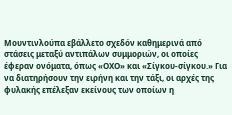Μουντινλούπα εβάλλετο σχεδόν καθημερινά από στάσεις μεταξύ αντιπάλων συμμοριών, οι οποίες έφεραν ονόματα, όπως «ΟΧΟ» και «Σίγκου-σίγκου.» Για να διατηρήσουν την ειρήνη και την τάξι, οι αρχές της φυλακής επέλεξαν εκείνους των οποίων η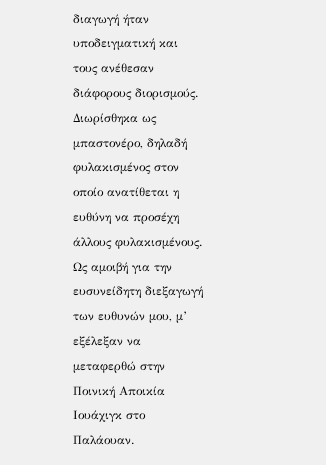διαγωγή ήταν υποδειγματική και τους ανέθεσαν διάφορους διορισμούς. Διωρίσθηκα ως μπαστονέρο, δηλαδή φυλακισμένος στον οποίο ανατίθεται η ευθύνη να προσέχη άλλους φυλακισμένους. Ως αμοιβή για την ευσυνείδητη διεξαγωγή των ευθυνών μου, μ’ εξέλεξαν να μεταφερθώ στην Ποινική Αποικία Ιουάχιγκ στο Παλάουαν.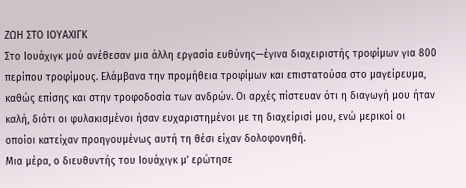ΖΩΗ ΣΤΟ ΙΟΥΑΧΙΓΚ
Στο Ιουάχιγκ μού ανέθεσαν μια άλλη εργασία ευθύνης—έγινα διαχειριστής τροφίμων για 800 περίπου τροφίμους. Ελάμβανα την προμήθεια τροφίμων και επιστατούσα στο μαγείρευμα, καθώς επίσης και στην τροφοδοσία των ανδρών. Οι αρχές πίστευαν ότι η διαγωγή μου ήταν καλή, διότι οι φυλακισμένοι ήσαν ευχαριστημένοι με τη διαχείρισί μου, ενώ μερικοί οι οποίοι κατείχαν προηγουμένως αυτή τη θέσι είχαν δολοφονηθή.
Μια μέρα, ο διευθυντής του Ιουάχιγκ μ’ ερώτησε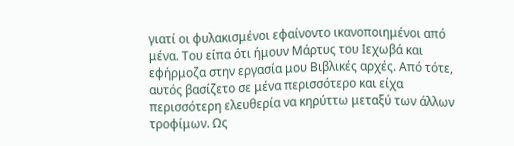γιατί οι φυλακισμένοι εφαίνοντο ικανοποιημένοι από μένα. Του είπα ότι ήμουν Μάρτυς του Ιεχωβά και εφήρμοζα στην εργασία μου Βιβλικές αρχές. Από τότε, αυτός βασίζετο σε μένα περισσότερο και είχα περισσότερη ελευθερία να κηρύττω μεταξύ των άλλων τροφίμων. Ως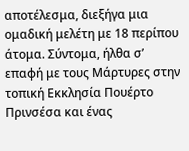αποτέλεσμα, διεξήγα μια ομαδική μελέτη με 18 περίπου άτομα. Σύντομα, ήλθα σ’ επαφή με τους Μάρτυρες στην τοπική Εκκλησία Πουέρτο Πρινσέσα και ένας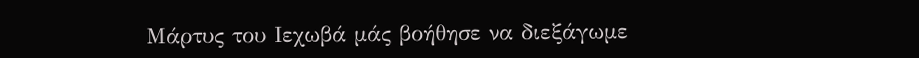Μάρτυς του Ιεχωβά μάς βοήθησε να διεξάγωμε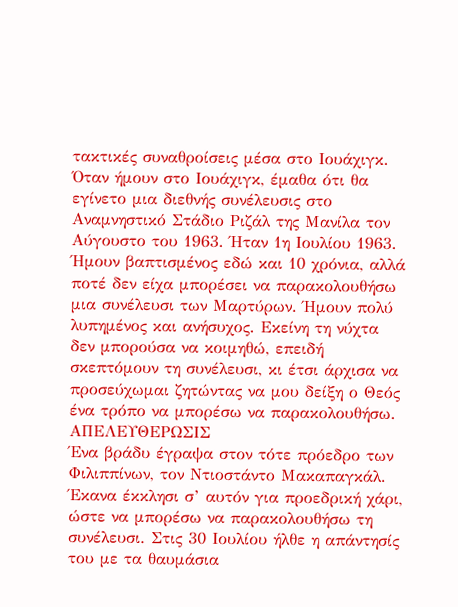τακτικές συναθροίσεις μέσα στο Ιουάχιγκ.
Όταν ήμουν στο Ιουάχιγκ, έμαθα ότι θα εγίνετο μια διεθνής συνέλευσις στο Αναμνηστικό Στάδιο Ριζάλ της Μανίλα τον Αύγουστο του 1963. Ήταν 1η Ιουλίου 1963. Ήμουν βαπτισμένος εδώ και 10 χρόνια, αλλά ποτέ δεν είχα μπορέσει να παρακολουθήσω μια συνέλευσι των Μαρτύρων. Ήμουν πολύ λυπημένος και ανήσυχος. Εκείνη τη νύχτα δεν μπορούσα να κοιμηθώ, επειδή σκεπτόμουν τη συνέλευσι, κι έτσι άρχισα να προσεύχωμαι ζητώντας να μου δείξη ο Θεός ένα τρόπο να μπορέσω να παρακολουθήσω.
ΑΠΕΛΕΥΘΕΡΩΣΙΣ
Ένα βράδυ έγραψα στον τότε πρόεδρο των Φιλιππίνων, τον Ντιοστάντο Μακαπαγκάλ. Έκανα έκκλησι σ’ αυτόν για προεδρική χάρι, ώστε να μπορέσω να παρακολουθήσω τη συνέλευσι. Στις 30 Ιουλίου ήλθε η απάντησίς του με τα θαυμάσια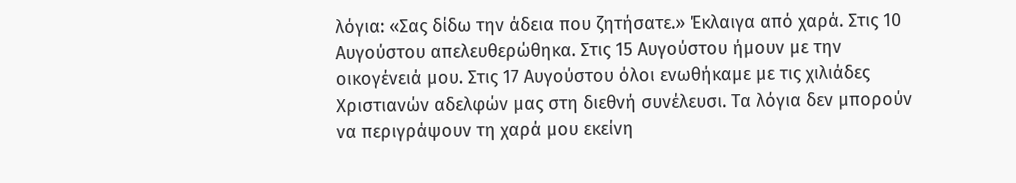λόγια: «Σας δίδω την άδεια που ζητήσατε.» Έκλαιγα από χαρά. Στις 10 Αυγούστου απελευθερώθηκα. Στις 15 Αυγούστου ήμουν με την οικογένειά μου. Στις 17 Αυγούστου όλοι ενωθήκαμε με τις χιλιάδες Χριστιανών αδελφών μας στη διεθνή συνέλευσι. Τα λόγια δεν μπορούν να περιγράψουν τη χαρά μου εκείνη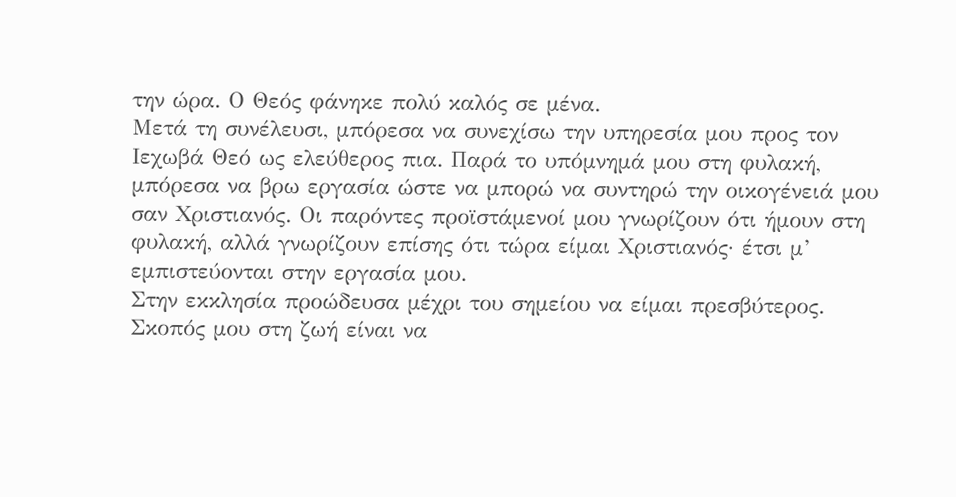την ώρα. Ο Θεός φάνηκε πολύ καλός σε μένα.
Μετά τη συνέλευσι, μπόρεσα να συνεχίσω την υπηρεσία μου προς τον Ιεχωβά Θεό ως ελεύθερος πια. Παρά το υπόμνημά μου στη φυλακή, μπόρεσα να βρω εργασία ώστε να μπορώ να συντηρώ την οικογένειά μου σαν Χριστιανός. Οι παρόντες προϊστάμενοί μου γνωρίζουν ότι ήμουν στη φυλακή, αλλά γνωρίζουν επίσης ότι τώρα είμαι Χριστιανός· έτσι μ’ εμπιστεύονται στην εργασία μου.
Στην εκκλησία προώδευσα μέχρι του σημείου να είμαι πρεσβύτερος. Σκοπός μου στη ζωή είναι να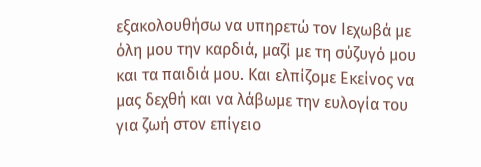εξακολουθήσω να υπηρετώ τον Ιεχωβά με όλη μου την καρδιά, μαζί με τη σύζυγό μου και τα παιδιά μου. Και ελπίζομε Εκείνος να μας δεχθή και να λάβωμε την ευλογία του για ζωή στον επίγειο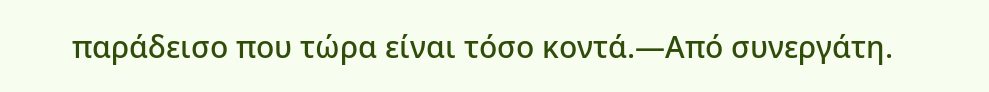παράδεισο που τώρα είναι τόσο κοντά.—Από συνεργάτη.